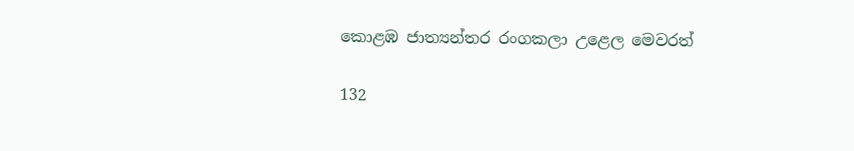කොළඹ ජාත්‍යන්තර රංගකලා උළෙල මෙවරත්

132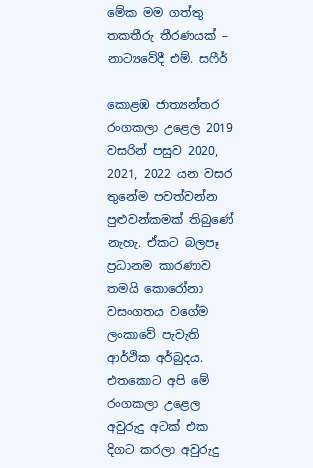මේක මම ගත්තු තකතීරු තීරණයක් – නාට්‍යවේදී එම්. සෆීර්

කොළඹ ජාත්‍යන්තර රංගකලා උළෙල 2019 වසරින් පසුව 2020, 2021, 2022 යන වසර තුනේම පවත්වන්න පුළුවන්කමක් තිබුණේ නැහැ. ඒකට බලපෑ ප්‍රධානම කාරණාව තමයි කොරෝනා වසංගතය වගේම ලංකාවේ පැවැති ආර්ථික අර්බුදය. එතකොට අපි මේ රංගකලා උළෙල අවුරුදු අටක් එක දිගට කරලා අවුරුදු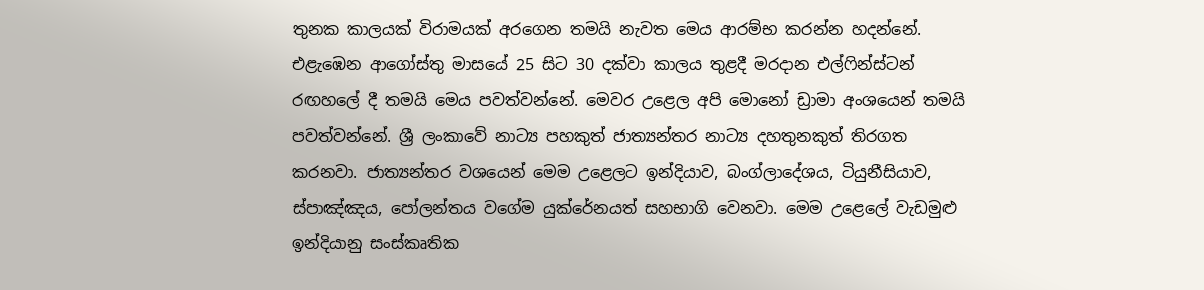තුනක කාලයක් විරාමයක් අරගෙන තමයි නැවත මෙය ආරම්භ කරන්න හදන්නේ. එළැඹෙන ආගෝස්තු මාසයේ 25 සිට 30 දක්වා කාලය තුළදී මරදාන එල්ෆින්ස්ටන් රඟහලේ දී තමයි මෙය පවත්වන්නේ. මෙවර උළෙල අපි මොනෝ ඩ්‍රාමා අංශයෙන් තමයි පවත්වන්නේ. ශ්‍රී ලංකාවේ නාට්‍ය පහකුත් ජාත්‍යන්තර නාට්‍ය දහතුනකුත් තිරගත කරනවා. ජාත්‍යන්තර වශයෙන් මෙම උළෙලට ඉන්දියාව, බංග්ලාදේශය, ටියුනීසියාව, ස්පාඤ්ඤය, පෝලන්තය වගේම යුක්රේනයත් සහභාගි වෙනවා. මෙම උළෙලේ වැඩමුළු ඉන්දියානු සංස්කෘතික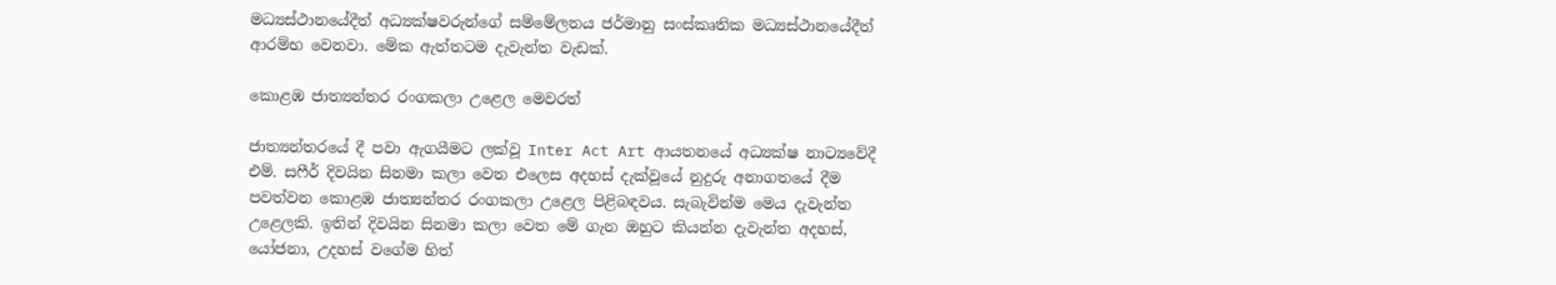මධ්‍යස්ථානයේදීත් අධ්‍යක්ෂවරුන්ගේ සම්මේලනය ජර්මානු සංස්කෘතික මධ්‍යස්ථානයේදීත් ආරම්භ වෙනවා. මේක ඇත්තටම දැවැන්ත වැඩක්.

කොළඹ ජාත්‍යන්තර රංගකලා උළෙල මෙවරත්

ජාත්‍යන්තරයේ දී පවා ඇගයීමට ලක්වූ Inter Act Art ආයතනයේ අධ්‍යක්ෂ නාට්‍යවේදී එම්. සෆීර් දිවයින සිනමා කලා වෙත එලෙස අදහස් දැක්වූයේ නුදුරු අනාගතයේ දීම පවත්වන කොළඹ ජාත්‍යන්තර රංගකලා උළෙල පිළිබඳවය. සැබැවින්ම මෙය දැවැන්ත උළෙලකි. ඉතින් දිවයින සිනමා කලා වෙත මේ ගැන ඔහුට කියන්න දැවැන්ත අදහස්, යෝජනා, උදහස් වගේම හිත්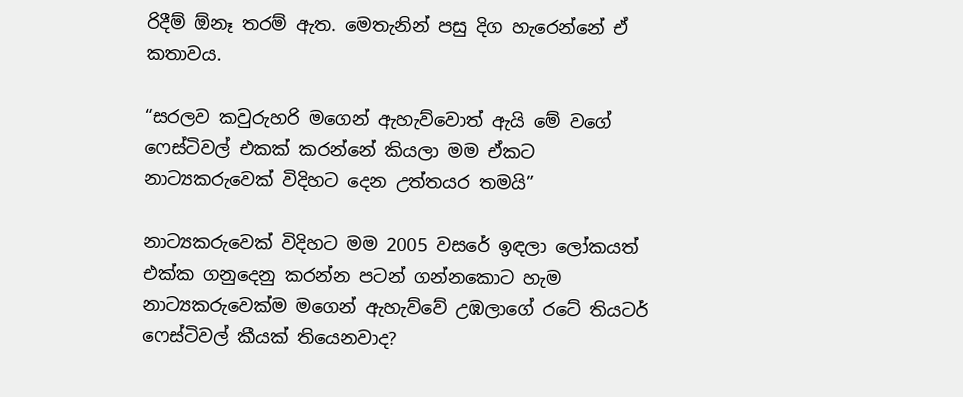රිදීම් ඕනෑ තරම් ඇත. මෙතැනින් පසු දිග හැරෙන්නේ ඒ කතාවය.

“සරලව කවුරුහරි මගෙන් ඇහැව්වොත් ඇයි මේ වගේ ෆෙස්ටිවල් එකක් කරන්නේ කියලා මම ඒකට නාට්‍යකරුවෙක් විදිහට දෙන උත්තයර තමයි”

නාට්‍යකරුවෙක් විදිහට මම 2005 වසරේ ඉඳලා ලෝකයත් එක්ක ගනුදෙනු කරන්න පටන් ගන්නකොට හැම නාට්‍යකරුවෙක්ම මගෙන් ඇහැව්වේ උඹලාගේ රටේ තියටර් ෆෙස්ටිවල් කීයක් තියෙනවාද?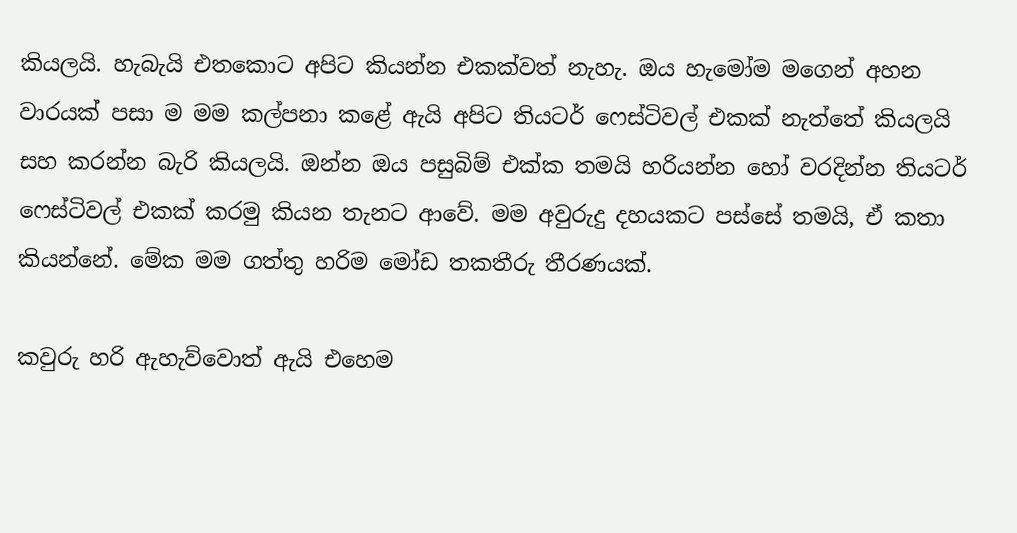කියලයි. හැබැයි එතකොට අපිට කියන්න එකක්වත් නැහැ. ඔය හැමෝම මගෙන් අහන වාරයක් පසා ම මම කල්පනා කළේ ඇයි අපිට තියටර් ෆෙස්ටිවල් එකක් නැත්තේ කියලයි සහ කරන්න බැරි කියලයි. ඔන්න ඔය පසුබිම් එක්ක තමයි හරියන්න හෝ වරදින්න තියටර් ෆෙස්ටිවල් එකක් කරමු කියන තැනට ආවේ. මම අවුරුදු දහයකට පස්සේ තමයි, ඒ කතා කියන්නේ. මේක මම ගත්තු හරිම මෝඩ තකතීරු තීරණයක්.

කවුරු හරි ඇහැව්වොත් ඇයි එහෙම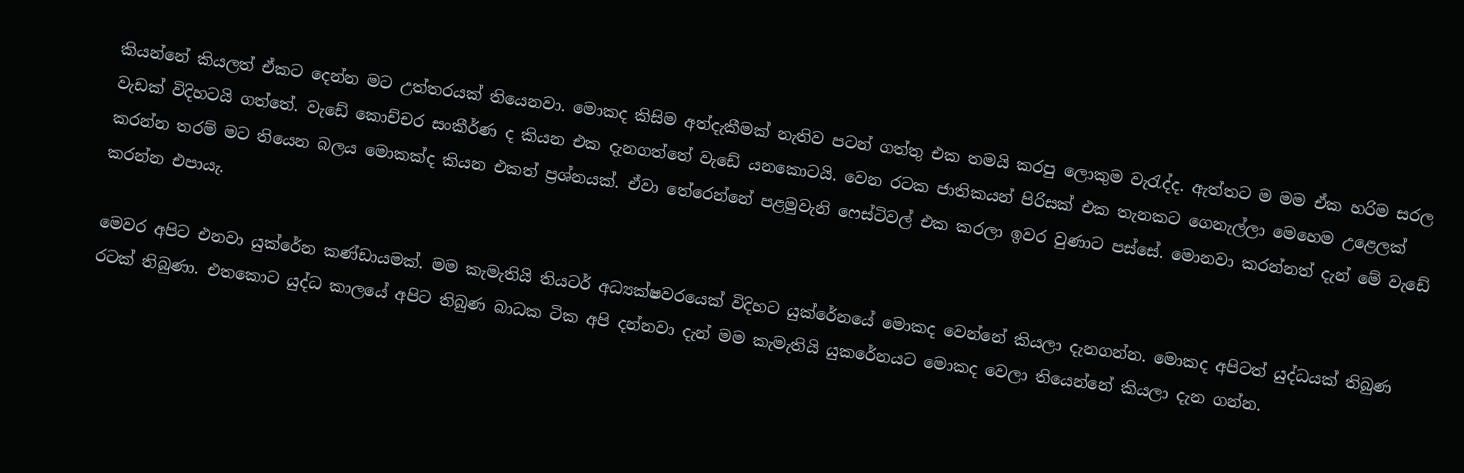කියන්නේ කියලත් ඒකට දෙන්න මට උත්තරයක් තියෙනවා. මොකද කිසිම අත්දැකීමක් නැතිව පටන් ගත්තු එක තමයි කරපු ලොකුම වැරැද්ද. ඇත්තට ම මම ඒක හරිම සරල වැඩක් විදිහටයි ගත්තේ. වැඩේ කොච්චර සංකීර්ණ ද කියන එක දැනගත්තේ වැඩේ යනකොටයි. වෙන රටක ජාතිකයන් පිරිසක් එක තැනකට ගෙනැල්ලා මෙහෙම උළෙලක් කරන්න තරම් මට තියෙන බලය මොකක්ද කියන එකත් ප්‍රශ්නයක්. ඒවා තේරෙන්නේ පළමුවැනි ෆෙස්ටිවල් එක කරලා ඉවර වුණාට පස්සේ. මොනවා කරන්නත් දැන් මේ වැඩේ කරන්න එපායැ.

මෙවර අපිට එනවා යුක්රේන කණ්ඩායමක්. මම කැමැතියි තියටර් අධ්‍යක්ෂවරයෙක් විදිහට යුක්රේනයේ මොකද වෙන්නේ කියලා දැනගන්න. මොකද අපිටත් යුද්ධයක් තිබුණ රටක් තිබුණා. එතකොට යුද්ධ කාලයේ අපිට තිබුණ බාධක ටික අපි දන්නවා දැන් මම කැමැතියි යුකරේනයට මොකද වෙලා තියෙන්නේ කියලා දැන ගන්න.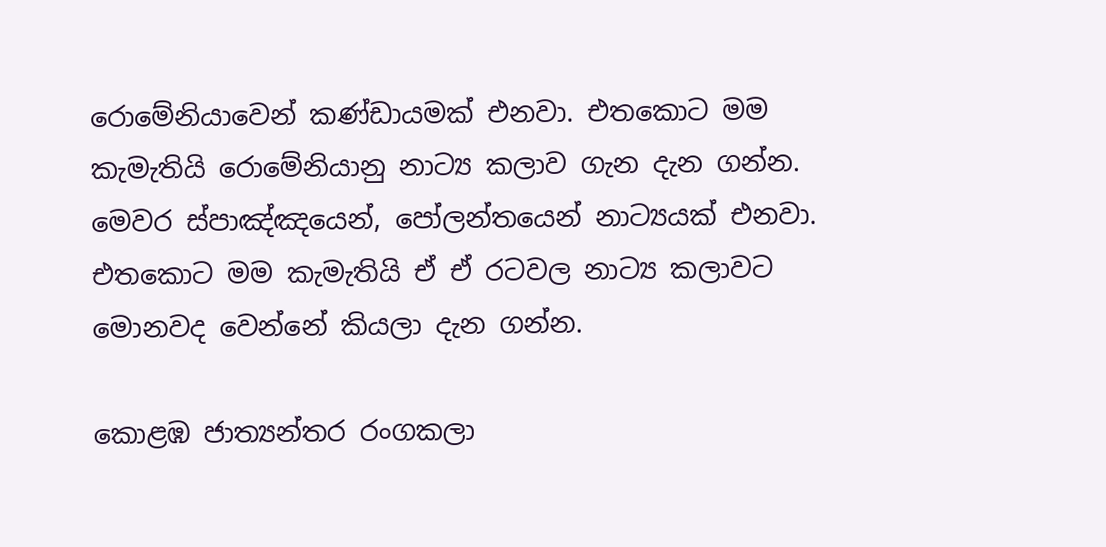රොමේනියාවෙන් කණ්ඩායමක් එනවා. එතකොට මම කැමැතියි රොමේනියානු නාට්‍ය කලාව ගැන දැන ගන්න. මෙවර ස්පාඤ්ඤයෙන්, පෝලන්තයෙන් නාට්‍යයක් එනවා. එතකොට මම කැමැතියි ඒ ඒ රටවල නාට්‍ය කලාවට මොනවද වෙන්නේ කියලා දැන ගන්න.

කොළඹ ජාත්‍යන්තර රංගකලා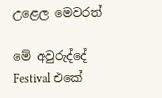උළෙල මෙවරත්

මේ අවුරුද්දේ Festival එකේ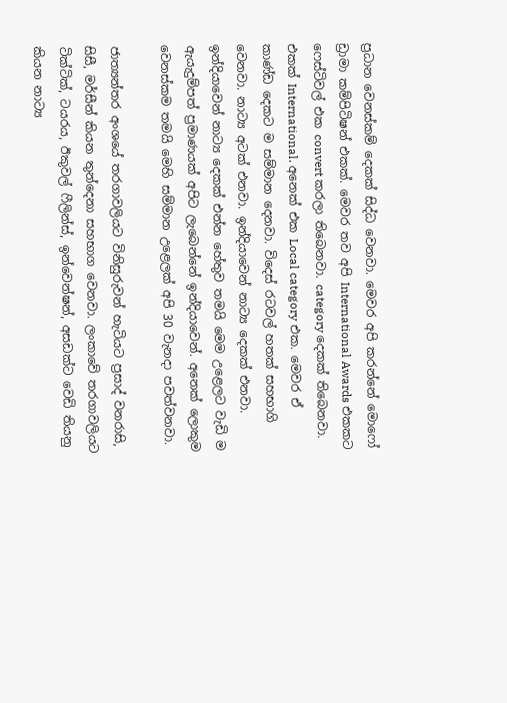ප්‍රධාන වෙනස්කම් දෙකක් සිද්ධ වෙනවා. මෙවර අපි කරන්නේ මොෆෝ ඩ්‍රාමා කම්පිටිෂන් එකක්. මෙවර තව අපි International Awards එකකට ෆෙස්ටිවල් එක convert කරලා තිබෙනවා. category දෙකක් තිබෙනවා. එකක් International. අනෙක් එක Local category එක. මෙවර ඒ කාණ්ඩ දෙකට ම සම්මාන දෙනවා. විදෙස් රටවල් හතක් සහභාගි වෙනවා. නාට්‍ය අටක් එනවා. ඉන්දියාවෙන් නාට්‍ය දෙකක් එනවා. ඉන්දියාවෙන් නාට්‍ය දෙකක් එන්න හේතුව තමයි මෙම උළෙලට වැඩි ම ඇයැදුම්පත් ප්‍රමාණයක් අපිට ලැබෙන්නේ ඉන්දියාවෙන්. අනෙක් ලොකුම වෙනස්කම තමයි මෙහි සම්මාන උළෙලක් අපි 30 වැනදා පවත්වනවා.

ජාත්‍යන්තර අංශයේ තරගාවලියට විනිසුරුවන් හැටියට ප්‍රසාද් වනරාසි, සිසී, මර්සීන් කියන තුන්දෙනා සහභාග වෙනවා. ලංකාවේ තරගාවලියට ටික්ටික්, ටයරය, ඊකුවල් ෆීලින්ස්, ඉන්වෙන්ෂන්, අසඩක්ට වෙඩි තියනු කියන නාට්‍ය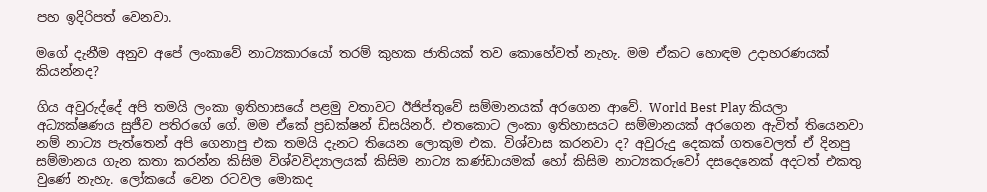පහ ඉදිරිපත් වෙනවා.

මගේ දැනීම අනුව අපේ ලංකාවේ නාට්‍යකාරයෝ තරම් කුහක ජාතියක් තව කොහේවත් නැහැ. මම ඒකට හොඳම උදාහරණයක් කියන්නද?

ගිය අවුරුද්දේ අපි තමයි ලංකා ඉතිහාසයේ පළමු වතාවට ඊජිප්තුවේ සම්මානයක් අරගෙන ආවේ. World Best Play කියලා අධ්‍යක්ෂණය සුජීව පතිරගේ ගේ. මම ඒකේ ප්‍රඩක්ෂන් ඩිසයිනර්. එතකොට ලංකා ඉතිහාසයට සම්මානයක් අරගෙන ඇවිත් තියෙනවා නම් නාට්‍ය පැත්තෙන් අපි ගෙනාපු එක තමයි දැනට තියෙන ලොකුම එක. විශ්වාස කරනවා ද? අවුරුදු දෙකක් ගතවෙලත් ඒ දිනපු සම්මානය ගැන කතා කරන්න කිසිම විශ්වවිද්‍යාලයක් කිසිම නාට්‍ය කණ්ඩායමක් හෝ කිසිම නාට්‍යකරුවෝ දසදෙනෙක් අදටත් එකතු වුණේ නැහැ. ලෝකයේ වෙන රටවල මොකද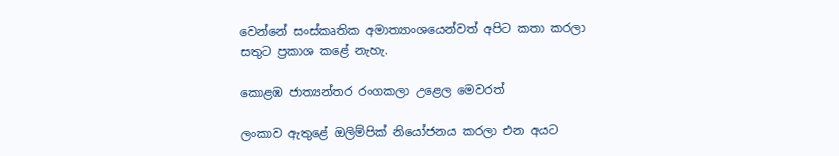වෙන්නේ සංස්කෘතික අමාත්‍යාංශයෙන්වත් අපිට කතා කරලා සතුට ප්‍රකාශ කළේ නැහැ.

කොළඹ ජාත්‍යන්තර රංගකලා උළෙල මෙවරත්

ලංකාව ඇතුළේ ඔලිම්පික් නියෝජනය කරලා එන අයට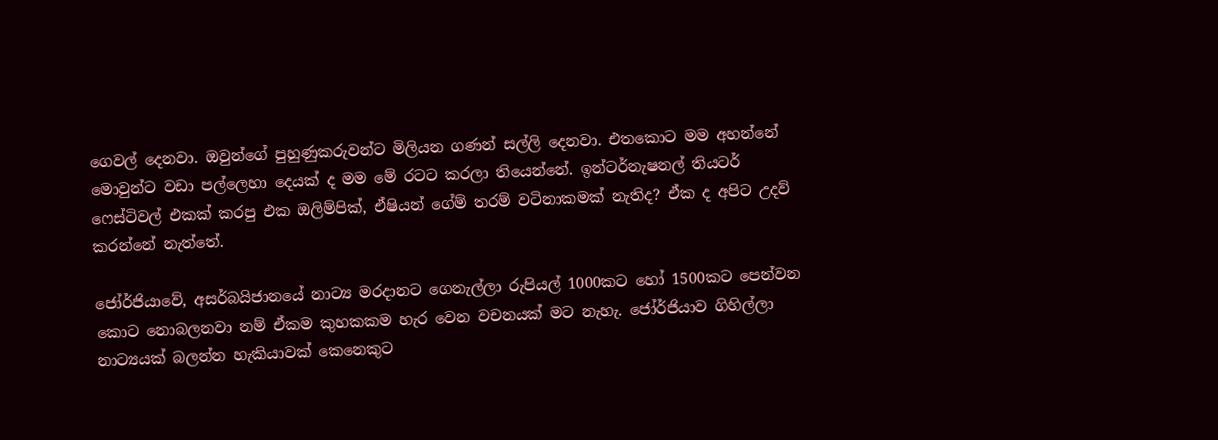ගෙවල් දෙනවා. ඔවුන්ගේ පුහුණුකරුවන්ට මිලියන ගණන් සල්ලි දෙනවා. එතකොට මම අහන්නේ මොවුන්ට වඩා පල්ලෙහා දෙයක් ද මම මේ රටට කරලා තියෙන්නේ. ඉන්ටර්නැෂනල් තියටර් ෆෙස්ටිවල් එකක් කරපු එක ඔලිම්පික්, ඒෂියන් ගේම් තරම් වටිනාකමක් නැතිද? ඒක ද අපිට උදව් කරන්නේ නැත්තේ.

ජෝර්ජියාවේ, අසර්බයිජානයේ නාට්‍ය මරදානට ගෙනැල්ලා රුපියල් 1000කට හෝ 1500කට පෙන්වන කොට නොබලනවා නම් ඒකම කුහකකම හැර වෙන වචනයක් මට නැහැ. ජෝර්ජියාව ගිහිල්ලා නාට්‍යයක් බලන්න හැකියාවක් කෙනෙකුට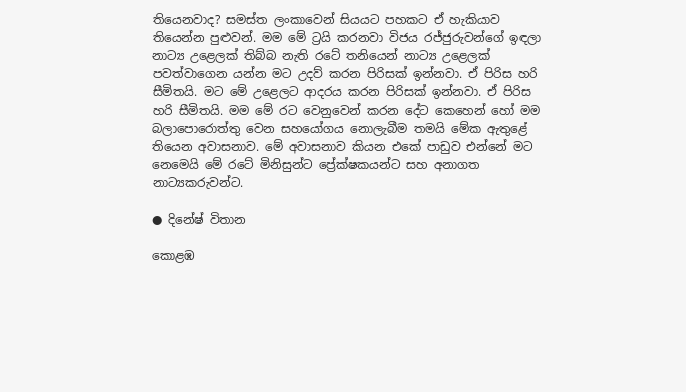තියෙනවාද? සමස්ත ලංකාවෙන් සියයට පහකට ඒ හැකියාව තියෙන්න පුළුවන්. මම මේ ට්‍රයි කරනවා විජය රජ්ජුරුවන්ගේ ඉඳලා නාට්‍ය උළෙලක් තිබ්බ නැති රටේ තනියෙන් නාට්‍ය උළෙලක් පවත්වාගෙන යන්න මට උදව් කරන පිරිසක් ඉන්නවා. ඒ පිරිස හරි සීමිතයි. මට මේ උළෙලට ආදරය කරන පිරිසක් ඉන්නවා. ඒ පිරිස හරි සීමිතයි. මම මේ රට වෙනුවෙන් කරන දේට කෙහෙන් හෝ මම බලාපොරොත්තු වෙන සහයෝගය නොලැබීම තමයි මේක ඇතුළේ තියෙන අවාසනාව. මේ අවාසනාව කියන එකේ පාඩුව එන්නේ මට නෙමෙයි මේ රටේ මිනිසුන්ට ප්‍රේක්ෂකයන්ට සහ අනාගත නාට්‍යකරුවන්ට.

● දිනේෂ් විතාන

කොළඹ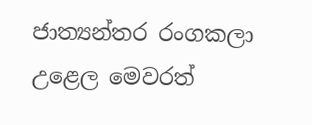ජාත්‍යන්තර රංගකලා උළෙල මෙවරත්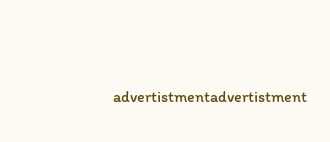advertistmentadvertistment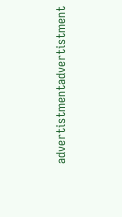advertistmentadvertistment